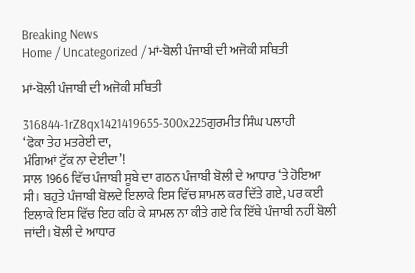Breaking News
Home / Uncategorized / ਮਾਂ-ਬੋਲੀ ਪੰਜਾਬੀ ਦੀ ਅਜੋਕੀ ਸਥਿਤੀ

ਮਾਂ-ਬੋਲੀ ਪੰਜਾਬੀ ਦੀ ਅਜੋਕੀ ਸਥਿਤੀ

316844-1rZ8qx1421419655-300x225ਗੁਰਮੀਤ ਸਿੰਘ ਪਲਾਹੀ
‘ਫੋਕਾ ਤੇਹ ਮਤਰੇਈ ਦਾ,
ਮੰਗਿਆਂ ਟੁੱਕ ਨਾ ਦੇਈਦਾ’!
ਸਾਲ 1966 ਵਿੱਚ ਪੰਜਾਬੀ ਸੂਬੇ ਦਾ ਗਠਨ ਪੰਜਾਬੀ ਬੋਲੀ ਦੇ ਆਧਾਰ ‘ਤੇ ਹੋਇਆ ਸੀ। ਬਹੁਤੇ ਪੰਜਾਬੀ ਬੋਲਦੇ ਇਲਾਕੇ ਇਸ ਵਿੱਚ ਸ਼ਾਮਲ ਕਰ ਦਿੱਤੇ ਗਏ, ਪਰ ਕਈ ਇਲਾਕੇ ਇਸ ਵਿੱਚ ਇਹ ਕਹਿ ਕੇ ਸ਼ਾਮਲ ਨਾ ਕੀਤੇ ਗਏ ਕਿ ਇੱਥੇ ਪੰਜਾਬੀ ਨਹੀਂ ਬੋਲੀ ਜਾਂਦੀ। ਬੋਲੀ ਦੇ ਆਧਾਰ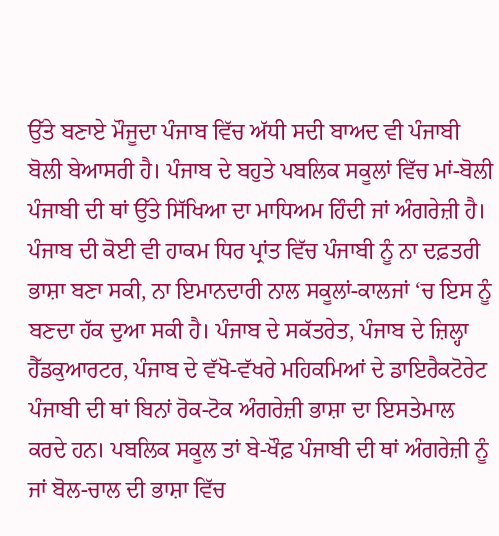ਉੱਤੇ ਬਣਾਏ ਮੌਜੂਦਾ ਪੰਜਾਬ ਵਿੱਚ ਅੱਧੀ ਸਦੀ ਬਾਅਦ ਵੀ ਪੰਜਾਬੀ ਬੋਲੀ ਬੇਆਸਰੀ ਹੈ। ਪੰਜਾਬ ਦੇ ਬਹੁਤੇ ਪਬਲਿਕ ਸਕੂਲਾਂ ਵਿੱਚ ਮਾਂ-ਬੋਲੀ ਪੰਜਾਬੀ ਦੀ ਥਾਂ ਉੱਤੇ ਸਿੱਖਿਆ ਦਾ ਮਾਧਿਅਮ ਹਿੰਦੀ ਜਾਂ ਅੰਗਰੇਜ਼ੀ ਹੈ।
ਪੰਜਾਬ ਦੀ ਕੋਈ ਵੀ ਹਾਕਮ ਧਿਰ ਪ੍ਰਾਂਤ ਵਿੱਚ ਪੰਜਾਬੀ ਨੂੰ ਨਾ ਦਫ਼ਤਰੀ ਭਾਸ਼ਾ ਬਣਾ ਸਕੀ, ਨਾ ਇਮਾਨਦਾਰੀ ਨਾਲ ਸਕੂਲਾਂ-ਕਾਲਜਾਂ ‘ਚ ਇਸ ਨੂੰ ਬਣਦਾ ਹੱਕ ਦੁਆ ਸਕੀ ਹੈ। ਪੰਜਾਬ ਦੇ ਸਕੱਤਰੇਤ, ਪੰਜਾਬ ਦੇ ਜ਼ਿਲ੍ਹਾ ਹੈੱਡਕੁਆਰਟਰ, ਪੰਜਾਬ ਦੇ ਵੱਖੋ-ਵੱਖਰੇ ਮਹਿਕਮਿਆਂ ਦੇ ਡਾਇਰੈਕਟੋਰੇਟ ਪੰਜਾਬੀ ਦੀ ਥਾਂ ਬਿਨਾਂ ਰੋਕ-ਟੋਕ ਅੰਗਰੇਜ਼ੀ ਭਾਸ਼ਾ ਦਾ ਇਸਤੇਮਾਲ ਕਰਦੇ ਹਨ। ਪਬਲਿਕ ਸਕੂਲ ਤਾਂ ਬੇ-ਖੌਫ਼ ਪੰਜਾਬੀ ਦੀ ਥਾਂ ਅੰਗਰੇਜ਼ੀ ਨੂੰ ਜਾਂ ਬੋਲ-ਚਾਲ ਦੀ ਭਾਸ਼ਾ ਵਿੱਚ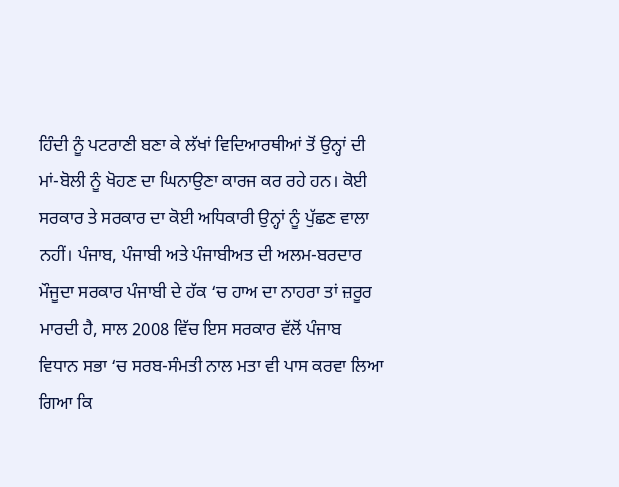ਹਿੰਦੀ ਨੂੰ ਪਟਰਾਣੀ ਬਣਾ ਕੇ ਲੱਖਾਂ ਵਿਦਿਆਰਥੀਆਂ ਤੋਂ ਉਨ੍ਹਾਂ ਦੀ ਮਾਂ-ਬੋਲੀ ਨੂੰ ਖੋਹਣ ਦਾ ਘਿਨਾਉਣਾ ਕਾਰਜ ਕਰ ਰਹੇ ਹਨ। ਕੋਈ ਸਰਕਾਰ ਤੇ ਸਰਕਾਰ ਦਾ ਕੋਈ ਅਧਿਕਾਰੀ ਉਨ੍ਹਾਂ ਨੂੰ ਪੁੱਛਣ ਵਾਲਾ ਨਹੀਂ। ਪੰਜਾਬ, ਪੰਜਾਬੀ ਅਤੇ ਪੰਜਾਬੀਅਤ ਦੀ ਅਲਮ-ਬਰਦਾਰ ਮੌਜੂਦਾ ਸਰਕਾਰ ਪੰਜਾਬੀ ਦੇ ਹੱਕ ‘ਚ ਹਾਅ ਦਾ ਨਾਹਰਾ ਤਾਂ ਜ਼ਰੂਰ ਮਾਰਦੀ ਹੈ, ਸਾਲ 2008 ਵਿੱਚ ਇਸ ਸਰਕਾਰ ਵੱਲੋਂ ਪੰਜਾਬ ਵਿਧਾਨ ਸਭਾ ‘ਚ ਸਰਬ-ਸੰਮਤੀ ਨਾਲ ਮਤਾ ਵੀ ਪਾਸ ਕਰਵਾ ਲਿਆ ਗਿਆ ਕਿ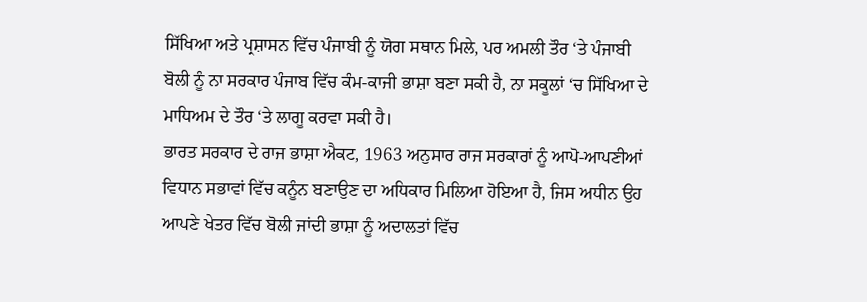ਸਿੱਖਿਆ ਅਤੇ ਪ੍ਰਸ਼ਾਸਨ ਵਿੱਚ ਪੰਜਾਬੀ ਨੂੰ ਯੋਗ ਸਥਾਨ ਮਿਲੇ, ਪਰ ਅਮਲੀ ਤੌਰ ‘ਤੇ ਪੰਜਾਬੀ ਬੋਲੀ ਨੂੰ ਨਾ ਸਰਕਾਰ ਪੰਜਾਬ ਵਿੱਚ ਕੰਮ-ਕਾਜੀ ਭਾਸ਼ਾ ਬਣਾ ਸਕੀ ਹੈ, ਨਾ ਸਕੂਲਾਂ ‘ਚ ਸਿੱਖਿਆ ਦੇ ਮਾਧਿਅਮ ਦੇ ਤੌਰ ‘ਤੇ ਲਾਗੂ ਕਰਵਾ ਸਕੀ ਹੈ।
ਭਾਰਤ ਸਰਕਾਰ ਦੇ ਰਾਜ ਭਾਸ਼ਾ ਐਕਟ, 1963 ਅਨੁਸਾਰ ਰਾਜ ਸਰਕਾਰਾਂ ਨੂੰ ਆਪੋ-ਆਪਣੀਆਂ ਵਿਧਾਨ ਸਭਾਵਾਂ ਵਿੱਚ ਕਨੂੰਨ ਬਣਾਉਣ ਦਾ ਅਧਿਕਾਰ ਮਿਲਿਆ ਹੋਇਆ ਹੈ, ਜਿਸ ਅਧੀਨ ਉਹ ਆਪਣੇ ਖੇਤਰ ਵਿੱਚ ਬੋਲੀ ਜਾਂਦੀ ਭਾਸ਼ਾ ਨੂੰ ਅਦਾਲਤਾਂ ਵਿੱਚ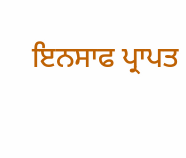ਇਨਸਾਫ ਪ੍ਰਾਪਤ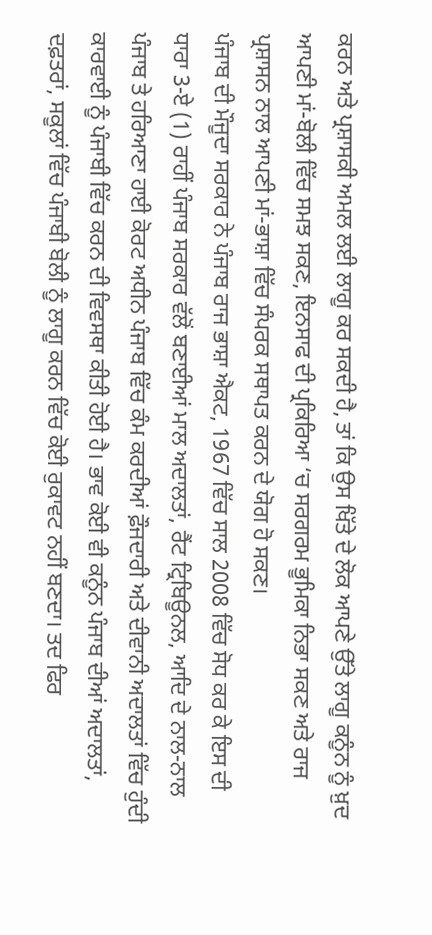ਕਰਨ ਅਤੇ ਪ੍ਰਸ਼ਾਸਕੀ ਅਮਲ ਲਈ ਲਾਗੂ ਕਰ ਸਕਦੀ ਹੈ, ਤਾਂ ਕਿ ਉਸ ਖਿੱਤੇ ਦੇ ਲੋਕ ਆਪਣੇ ਉੱਤੇ ਲਾਗੂ ਕਨੂੰਨ ਨੂੰ ਖ਼ੁਦ ਆਪਣੀ ਮਾਂ-ਬੋਲੀ ਵਿੱਚ ਸਮਝ ਸਕਣ, ਇਨਸਾਫ ਦੀ ਪ੍ਰਕਿਰਿਆ ‘ਚ ਸਰਗਰਮ ਭੂਮਿਕਾ ਨਿਭਾ ਸਕਣ ਅਤੇ ਰਾਜ ਪ੍ਰਸ਼ਾਸਨ ਨਾਲ ਆਪਣੀ ਮਾਂ-ਭਾਸ਼ਾ ਵਿੱਚ ਸੰਪਰਕ ਸਥਾਪਤ ਕਰਨ ਦੇ ਯੋਗ ਹੋ ਸਕਣ।
ਪੰਜਾਬ ਦੀ ਮੌਜੂਦਾ ਸਰਕਾਰ ਨੇ ਪੰਜਾਬ ਰਾਜ ਭਾਸ਼ਾ ਐਕਟ, 1967 ਵਿੱਚ ਸਾਲ 2008 ਵਿੱਚ ਸੋਧ ਕਰ ਕੇ ਇਸ ਦੀ ਧਾਰਾ 3-ਏ (1) ਰਾਹੀਂ ਪੰਜਾਬ ਸਰਕਾਰ ਵੱਲੋਂ ਬਣਾਈਆਂ ਮਾਲ ਅਦਾਲਤਾਂ, ਰੈਂਟ ਟ੍ਰਿਬਿਊਨਲ, ਆਦਿ ਦੇ ਨਾਲ-ਨਾਲ ਪੰਜਾਬ ਤੇ ਹਰਿਆਣਾ ਹਾਈ ਕੋਰਟ ਅਧੀਨ ਪੰਜਾਬ ਵਿੱਚ ਕੰਮ ਕਰਦੀਆਂ ਫ਼ੌਜਦਾਰੀ ਅਤੇ ਦੀਵਾਨੀ ਅਦਾਲਤਾਂ ਵਿੱਚ ਹੁੰਦੀ ਕਾਰਵਾਈ ਨੂੰ ਪੰਜਾਬੀ ਵਿੱਚ ਕਰਨ ਦੀ ਵਿਵਸਥਾ ਕੀਤੀ ਹੋਈ ਹੈ। ਭਾਵ ਕੋਈ ਵੀ ਕਨੂੰਨ ਪੰਜਾਬ ਦੀਆਂ ਅਦਾਲਤਾਂ, ਦਫ਼ਤਰਾਂ, ਸਕੂਲਾਂ ਵਿੱਚ ਪੰਜਾਬੀ ਬੋਲੀ ਨੂੰ ਲਾਗੂ ਕਰਨ ਵਿੱਚ ਕੋਈ ਰੁਕਾਵਟ ਨਹੀਂ ਬਣਦਾ। ਤਦ ਫਿਰ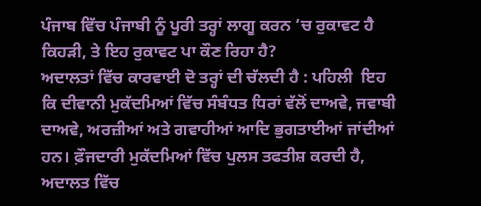ਪੰਜਾਬ ਵਿੱਚ ਪੰਜਾਬੀ ਨੂੰ ਪੂਰੀ ਤਰ੍ਹਾਂ ਲਾਗੂ ਕਰਨ ‘ਚ ਰੁਕਾਵਟ ਹੈ ਕਿਹੜੀ, ਤੇ ਇਹ ਰੁਕਾਵਟ ਪਾ ਕੌਣ ਰਿਹਾ ਹੈ?
ਅਦਾਲਤਾਂ ਵਿੱਚ ਕਾਰਵਾਈ ਦੋ ਤਰ੍ਹਾਂ ਦੀ ਚੱਲਦੀ ਹੈ : ਪਹਿਲੀ  ਇਹ ਕਿ ਦੀਵਾਨੀ ਮੁਕੱਦਮਿਆਂ ਵਿੱਚ ਸੰਬੰਧਤ ਧਿਰਾਂ ਵੱਲੋਂ ਦਾਅਵੇ, ਜਵਾਬੀ ਦਾਅਵੇ, ਅਰਜ਼ੀਆਂ ਅਤੇ ਗਵਾਹੀਆਂ ਆਦਿ ਭੁਗਤਾਈਆਂ ਜਾਂਦੀਆਂ ਹਨ। ਫ਼ੌਜਦਾਰੀ ਮੁਕੱਦਮਿਆਂ ਵਿੱਚ ਪੁਲਸ ਤਫਤੀਸ਼ ਕਰਦੀ ਹੈ, ਅਦਾਲਤ ਵਿੱਚ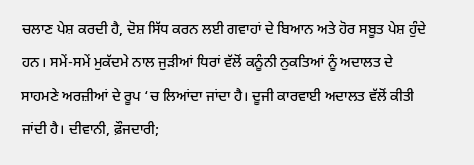ਚਲਾਣ ਪੇਸ਼ ਕਰਦੀ ਹੈ, ਦੋਸ਼ ਸਿੱਧ ਕਰਨ ਲਈ ਗਵਾਹਾਂ ਦੇ ਬਿਆਨ ਅਤੇ ਹੋਰ ਸਬੂਤ ਪੇਸ਼ ਹੁੰਦੇ ਹਨ। ਸਮੇਂ-ਸਮੇਂ ਮੁਕੱਦਮੇ ਨਾਲ ਜੁੜੀਆਂ ਧਿਰਾਂ ਵੱਲੋਂ ਕਨੂੰਨੀ ਨੁਕਤਿਆਂ ਨੂੰ ਅਦਾਲਤ ਦੇ ਸਾਹਮਣੇ ਅਰਜ਼ੀਆਂ ਦੇ ਰੂਪ ‘ਚ ਲਿਆਂਦਾ ਜਾਂਦਾ ਹੈ। ਦੂਜੀ ਕਾਰਵਾਈ ਅਦਾਲਤ ਵੱਲੋਂ ਕੀਤੀ ਜਾਂਦੀ ਹੈ। ਦੀਵਾਨੀ, ਫ਼ੌਜਦਾਰੀ;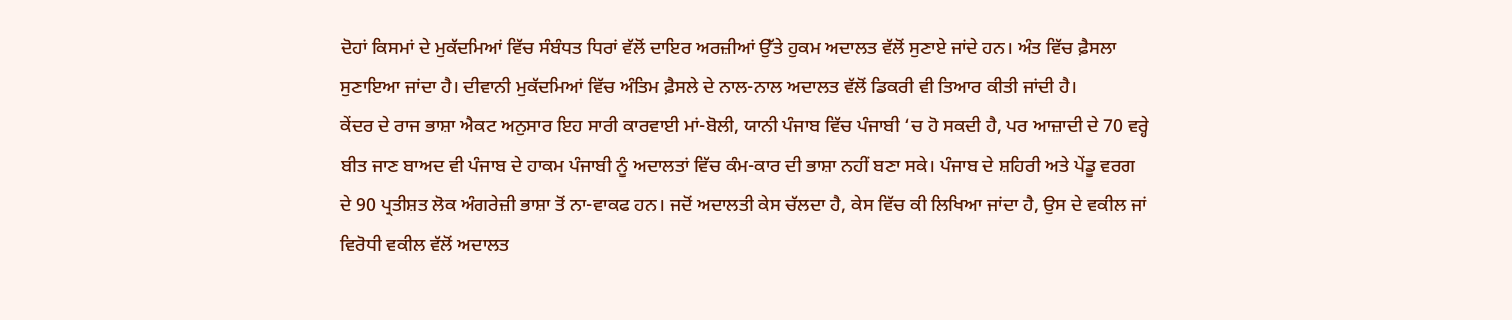ਦੋਹਾਂ ਕਿਸਮਾਂ ਦੇ ਮੁਕੱਦਮਿਆਂ ਵਿੱਚ ਸੰਬੰਧਤ ਧਿਰਾਂ ਵੱਲੋਂ ਦਾਇਰ ਅਰਜ਼ੀਆਂ ਉੱਤੇ ਹੁਕਮ ਅਦਾਲਤ ਵੱਲੋਂ ਸੁਣਾਏ ਜਾਂਦੇ ਹਨ। ਅੰਤ ਵਿੱਚ ਫ਼ੈਸਲਾ ਸੁਣਾਇਆ ਜਾਂਦਾ ਹੈ। ਦੀਵਾਨੀ ਮੁਕੱਦਮਿਆਂ ਵਿੱਚ ਅੰਤਿਮ ਫ਼ੈਸਲੇ ਦੇ ਨਾਲ-ਨਾਲ ਅਦਾਲਤ ਵੱਲੋਂ ਡਿਕਰੀ ਵੀ ਤਿਆਰ ਕੀਤੀ ਜਾਂਦੀ ਹੈ।
ਕੇਂਦਰ ਦੇ ਰਾਜ ਭਾਸ਼ਾ ਐਕਟ ਅਨੁਸਾਰ ਇਹ ਸਾਰੀ ਕਾਰਵਾਈ ਮਾਂ-ਬੋਲੀ, ਯਾਨੀ ਪੰਜਾਬ ਵਿੱਚ ਪੰਜਾਬੀ ‘ਚ ਹੋ ਸਕਦੀ ਹੈ, ਪਰ ਆਜ਼ਾਦੀ ਦੇ 70 ਵਰ੍ਹੇ ਬੀਤ ਜਾਣ ਬਾਅਦ ਵੀ ਪੰਜਾਬ ਦੇ ਹਾਕਮ ਪੰਜਾਬੀ ਨੂੰ ਅਦਾਲਤਾਂ ਵਿੱਚ ਕੰਮ-ਕਾਰ ਦੀ ਭਾਸ਼ਾ ਨਹੀਂ ਬਣਾ ਸਕੇ। ਪੰਜਾਬ ਦੇ ਸ਼ਹਿਰੀ ਅਤੇ ਪੇਂਡੂ ਵਰਗ ਦੇ 90 ਪ੍ਰਤੀਸ਼ਤ ਲੋਕ ਅੰਗਰੇਜ਼ੀ ਭਾਸ਼ਾ ਤੋਂ ਨਾ-ਵਾਕਫ ਹਨ। ਜਦੋਂ ਅਦਾਲਤੀ ਕੇਸ ਚੱਲਦਾ ਹੈ, ਕੇਸ ਵਿੱਚ ਕੀ ਲਿਖਿਆ ਜਾਂਦਾ ਹੈ, ਉਸ ਦੇ ਵਕੀਲ ਜਾਂ ਵਿਰੋਧੀ ਵਕੀਲ ਵੱਲੋਂ ਅਦਾਲਤ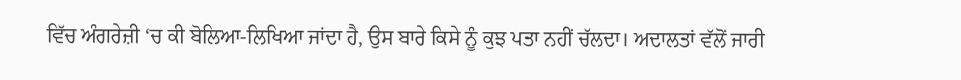ਵਿੱਚ ਅੰਗਰੇਜ਼ੀ ‘ਚ ਕੀ ਬੋਲਿਆ-ਲਿਖਿਆ ਜਾਂਦਾ ਹੈ, ਉਸ ਬਾਰੇ ਕਿਸੇ ਨੂੰ ਕੁਝ ਪਤਾ ਨਹੀਂ ਚੱਲਦਾ। ਅਦਾਲਤਾਂ ਵੱਲੋਂ ਜਾਰੀ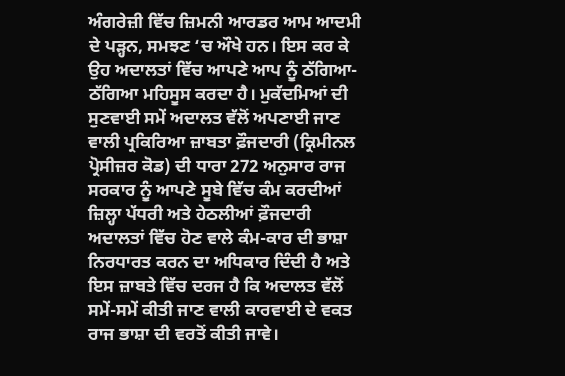ਅੰਗਰੇਜ਼ੀ ਵਿੱਚ ਜ਼ਿਮਨੀ ਆਰਡਰ ਆਮ ਆਦਮੀ ਦੇ ਪੜ੍ਹਨ, ਸਮਝਣ ‘ਚ ਔਖੇ ਹਨ। ਇਸ ਕਰ ਕੇ ਉਹ ਅਦਾਲਤਾਂ ਵਿੱਚ ਆਪਣੇ ਆਪ ਨੂੰ ਠੱਗਿਆ-ਠੱਗਿਆ ਮਹਿਸੂਸ ਕਰਦਾ ਹੈ। ਮੁਕੱਦਮਿਆਂ ਦੀ ਸੁਣਵਾਈ ਸਮੇਂ ਅਦਾਲਤ ਵੱਲੋਂ ਅਪਣਾਈ ਜਾਣ ਵਾਲੀ ਪ੍ਰਕਿਰਿਆ ਜ਼ਾਬਤਾ ਫ਼ੌਜਦਾਰੀ (ਕ੍ਰਿਮੀਨਲ ਪ੍ਰੋਸੀਜ਼ਰ ਕੋਡ) ਦੀ ਧਾਰਾ 272 ਅਨੁਸਾਰ ਰਾਜ ਸਰਕਾਰ ਨੂੰ ਆਪਣੇ ਸੂਬੇ ਵਿੱਚ ਕੰਮ ਕਰਦੀਆਂ ਜ਼ਿਲ੍ਹਾ ਪੱਧਰੀ ਅਤੇ ਹੇਠਲੀਆਂ ਫ਼ੌਜਦਾਰੀ ਅਦਾਲਤਾਂ ਵਿੱਚ ਹੋਣ ਵਾਲੇ ਕੰਮ-ਕਾਰ ਦੀ ਭਾਸ਼ਾ ਨਿਰਧਾਰਤ ਕਰਨ ਦਾ ਅਧਿਕਾਰ ਦਿੰਦੀ ਹੈ ਅਤੇ ਇਸ ਜ਼ਾਬਤੇ ਵਿੱਚ ਦਰਜ ਹੈ ਕਿ ਅਦਾਲਤ ਵੱਲੋਂ ਸਮੇਂ-ਸਮੇਂ ਕੀਤੀ ਜਾਣ ਵਾਲੀ ਕਾਰਵਾਈ ਦੇ ਵਕਤ ਰਾਜ ਭਾਸ਼ਾ ਦੀ ਵਰਤੋਂ ਕੀਤੀ ਜਾਵੇ।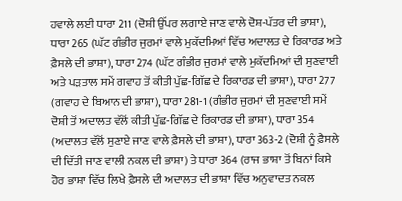ਹਵਾਲੇ ਲਈ ਧਾਰਾ 211 (ਦੋਸ਼ੀ ਉੱਪਰ ਲਗਾਏ ਜਾਣ ਵਾਲੇ ਦੋਸ਼-ਪੱਤਰ ਦੀ ਭਾਸ਼ਾ), ਧਾਰਾ 265 (ਘੱਟ ਗੰਭੀਰ ਜੁਰਮਾਂ ਵਾਲੇ ਮੁਕੱਦਮਿਆਂ ਵਿੱਚ ਅਦਾਲਤ ਦੇ ਰਿਕਾਰਡ ਅਤੇ ਫ਼ੈਸਲੇ ਦੀ ਭਾਸ਼ਾ), ਧਾਰਾ 274 (ਘੱਟ ਗੰਭੀਰ ਜੁਰਮਾਂ ਵਾਲੇ ਮੁਕੱਦਮਿਆਂ ਦੀ ਸੁਣਵਾਈ ਅਤੇ ਪੜਤਾਲ ਸਮੇਂ ਗਵਾਹ ਤੋਂ ਕੀਤੀ ਪੁੱਛ-ਗਿੱਛ ਦੇ ਰਿਕਾਰਡ ਦੀ ਭਾਸ਼ਾ), ਧਾਰਾ 277 (ਗਵਾਹ ਦੇ ਬਿਆਨ ਦੀ ਭਾਸ਼ਾ), ਧਾਰਾ 281-1 (ਗੰਭੀਰ ਜੁਰਮਾਂ ਦੀ ਸੁਣਵਾਈ ਸਮੇਂ ਦੋਸ਼ੀ ਤੋਂ ਅਦਾਲਤ ਵੱਲੋਂ ਕੀਤੀ ਪੁੱਛ-ਗਿੱਛ ਦੇ ਰਿਕਾਰਡ ਦੀ ਭਾਸ਼ਾ), ਧਾਰਾ 354 (ਅਦਾਲਤ ਵੱਲੋਂ ਸੁਣਾਏ ਜਾਣ ਵਾਲੇ ਫ਼ੈਸਲੇ ਦੀ ਭਾਸ਼ਾ), ਧਾਰਾ 363-2 (ਦੋਸ਼ੀ ਨੂੰ ਫ਼ੈਸਲੇ ਦੀ ਦਿੱਤੀ ਜਾਣ ਵਾਲੀ ਨਕਲ ਦੀ ਭਾਸ਼ਾ) ਤੇ ਧਾਰਾ 364 (ਰਾਜ ਭਾਸ਼ਾ ਤੋਂ ਬਿਨਾਂ ਕਿਸੇ ਹੋਰ ਭਾਸ਼ਾ ਵਿੱਚ ਲਿਖੇ ਫ਼ੈਸਲੇ ਦੀ ਅਦਾਲਤ ਦੀ ਭਾਸ਼ਾ ਵਿੱਚ ਅਨੁਵਾਦਤ ਨਕਲ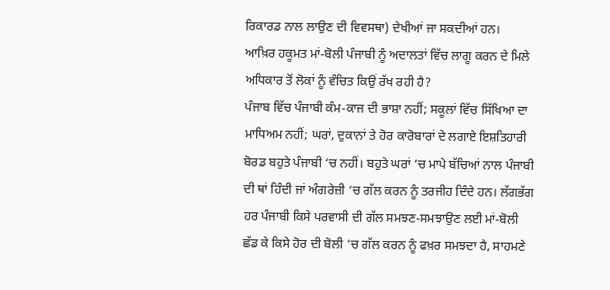ਰਿਕਾਰਡ ਨਾਲ ਲਾਉਣ ਦੀ ਵਿਵਸਥਾ) ਦੇਖੀਆਂ ਜਾ ਸਕਦੀਆਂ ਹਨ।
ਆਖ਼ਿਰ ਹਕੂਮਤ ਮਾਂ-ਬੋਲੀ ਪੰਜਾਬੀ ਨੂੰ ਅਦਾਲਤਾਂ ਵਿੱਚ ਲਾਗੂ ਕਰਨ ਦੇ ਮਿਲੇ ਅਧਿਕਾਰ ਤੋਂ ਲੋਕਾਂ ਨੂੰ ਵੰਚਿਤ ਕਿਉਂ ਰੱਖ ਰਹੀ ਹੈ?
ਪੰਜਾਬ ਵਿੱਚ ਪੰਜਾਬੀ ਕੰਮ-ਕਾਜ ਦੀ ਭਾਸ਼ਾ ਨਹੀਂ; ਸਕੂਲਾਂ ਵਿੱਚ ਸਿੱਖਿਆ ਦਾ ਮਾਧਿਅਮ ਨਹੀਂ; ਘਰਾਂ, ਦੁਕਾਨਾਂ ਤੇ ਹੋਰ ਕਾਰੋਬਾਰਾਂ ਦੇ ਲਗਾਏ ਇਸ਼ਤਿਹਾਰੀ ਬੋਰਡ ਬਹੁਤੇ ਪੰਜਾਬੀ ‘ਚ ਨਹੀਂ। ਬਹੁਤੇ ਘਰਾਂ ‘ਚ ਮਾਪੇ ਬੱਚਿਆਂ ਨਾਲ ਪੰਜਾਬੀ ਦੀ ਥਾਂ ਹਿੰਦੀ ਜਾਂ ਅੰਗਰੇਜ਼ੀ ‘ਚ ਗੱਲ ਕਰਨ ਨੂੰ ਤਰਜੀਹ ਦਿੰਦੇ ਹਨ। ਲੱਗਭੱਗ ਹਰ ਪੰਜਾਬੀ ਕਿਸੇ ਪਰਵਾਸੀ ਦੀ ਗੱਲ ਸਮਝਣ-ਸਮਝਾਉਣ ਲਈ ਮਾਂ-ਬੋਲੀ ਛੱਡ ਕੇ ਕਿਸੇ ਹੋਰ ਦੀ ਬੋਲੀ ‘ਚ ਗੱਲ ਕਰਨ ਨੂੰ ਫਖ਼ਰ ਸਮਝਦਾ ਹੈ, ਸਾਹਮਣੇ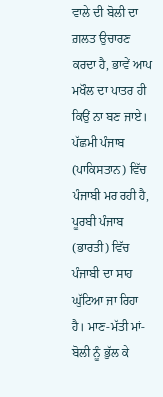ਵਾਲੇ ਦੀ ਬੋਲੀ ਦਾ ਗ਼ਲਤ ਉਚਾਰਣ ਕਰਦਾ ਹੈ, ਭਾਵੇਂ ਆਪ ਮਖੌਲ ਦਾ ਪਾਤਰ ਹੀ ਕਿਉਂ ਨਾ ਬਣ ਜਾਏ।
ਪੱਛਮੀ ਪੰਜਾਬ (ਪਾਕਿਸਤਾਨ) ਵਿੱਚ ਪੰਜਾਬੀ ਮਰ ਰਹੀ ਹੈ, ਪੂਰਬੀ ਪੰਜਾਬ (ਭਾਰਤੀ) ਵਿੱਚ ਪੰਜਾਬੀ ਦਾ ਸਾਹ ਘੁੱਟਿਆ ਜਾ ਰਿਹਾ ਹੈ। ਮਾਣ-ਮੱਤੀ ਮਾਂ-ਬੋਲੀ ਨੂੰ ਭੁੱਲ ਕੇ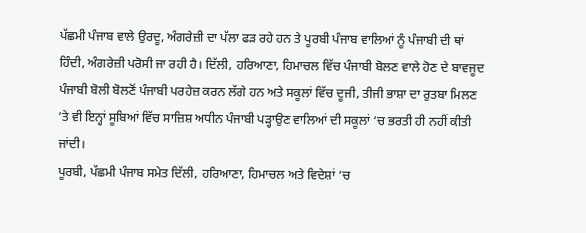ਪੱਛਮੀ ਪੰਜਾਬ ਵਾਲੇ ਉਰਦੂ, ਅੰਗਰੇਜ਼ੀ ਦਾ ਪੱਲਾ ਫੜ ਰਹੇ ਹਨ ਤੇ ਪੂਰਬੀ ਪੰਜਾਬ ਵਾਲਿਆਂ ਨੂੰ ਪੰਜਾਬੀ ਦੀ ਥਾਂ ਹਿੰਦੀ, ਅੰਗਰੇਜ਼ੀ ਪਰੋਸੀ ਜਾ ਰਹੀ ਹੈ। ਦਿੱਲੀ, ਹਰਿਆਣਾ, ਹਿਮਾਚਲ ਵਿੱਚ ਪੰਜਾਬੀ ਬੋਲਣ ਵਾਲੇ ਹੋਣ ਦੇ ਬਾਵਜੂਦ ਪੰਜਾਬੀ ਬੋਲੀ ਬੋਲਣੋਂ ਪੰਜਾਬੀ ਪਰਹੇਜ਼ ਕਰਨ ਲੱਗੇ ਹਨ ਅਤੇ ਸਕੂਲਾਂ ਵਿੱਚ ਦੂਜੀ, ਤੀਜੀ ਭਾਸ਼ਾ ਦਾ ਰੁਤਬਾ ਮਿਲਣ ‘ਤੇ ਵੀ ਇਨ੍ਹਾਂ ਸੂਬਿਆਂ ਵਿੱਚ ਸਾਜ਼ਿਸ਼ ਅਧੀਨ ਪੰਜਾਬੀ ਪੜ੍ਹਾਉਣ ਵਾਲਿਆਂ ਦੀ ਸਕੂਲਾਂ ‘ਚ ਭਰਤੀ ਹੀ ਨਹੀਂ ਕੀਤੀ ਜਾਂਦੀ।
ਪੂਰਬੀ, ਪੱਛਮੀ ਪੰਜਾਬ ਸਮੇਤ ਦਿੱਲੀ, ਹਰਿਆਣਾ, ਹਿਮਾਚਲ ਅਤੇ ਵਿਦੇਸ਼ਾਂ ‘ਚ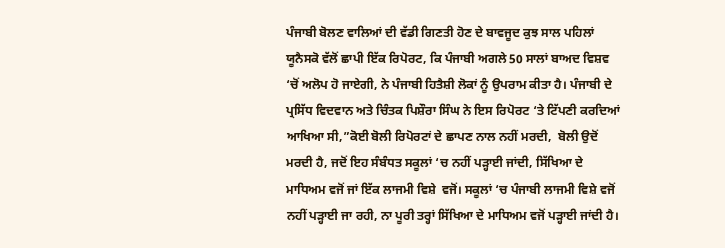ਪੰਜਾਬੀ ਬੋਲਣ ਵਾਲਿਆਂ ਦੀ ਵੱਡੀ ਗਿਣਤੀ ਹੋਣ ਦੇ ਬਾਵਜੂਦ ਕੁਝ ਸਾਲ ਪਹਿਲਾਂ ਯੂਨੈਸਕੋ ਵੱਲੋਂ ਛਾਪੀ ਇੱਕ ਰਿਪੋਰਟ, ਕਿ ਪੰਜਾਬੀ ਅਗਲੇ 50 ਸਾਲਾਂ ਬਾਅਦ ਵਿਸ਼ਵ ‘ਚੋਂ ਅਲੋਪ ਹੋ ਜਾਏਗੀ, ਨੇ ਪੰਜਾਬੀ ਹਿਤੈਸ਼ੀ ਲੋਕਾਂ ਨੂੰ ਉਪਰਾਮ ਕੀਤਾ ਹੈ। ਪੰਜਾਬੀ ਦੇ ਪ੍ਰਸਿੱਧ ਵਿਦਵਾਨ ਅਤੇ ਚਿੰਤਕ ਪਿਸ਼ੌਰਾ ਸਿੰਘ ਨੇ ਇਸ ਰਿਪੋਰਟ ‘ਤੇ ਟਿੱਪਣੀ ਕਰਦਿਆਂ ਆਖਿਆ ਸੀ,”ਕੋਈ ਬੋਲੀ ਰਿਪੋਰਟਾਂ ਦੇ ਛਾਪਣ ਨਾਲ ਨਹੀਂ ਮਰਦੀ,  ਬੋਲੀ ਉਦੋਂ ਮਰਦੀ ਹੈ, ਜਦੋਂ ਇਹ ਸੰਬੰਧਤ ਸਕੂਲਾਂ ‘ਚ ਨਹੀਂ ਪੜ੍ਹਾਈ ਜਾਂਦੀ, ਸਿੱਖਿਆ ਦੇ ਮਾਧਿਅਮ ਵਜੋਂ ਜਾਂ ਇੱਕ ਲਾਜਮੀ ਵਿਸ਼ੇ  ਵਜੋਂ। ਸਕੂਲਾਂ ‘ਚ ਪੰਜਾਬੀ ਲਾਜਮੀ ਵਿਸ਼ੇ ਵਜੋਂ ਨਹੀਂ ਪੜ੍ਹਾਈ ਜਾ ਰਹੀ, ਨਾ ਪੂਰੀ ਤਰ੍ਹਾਂ ਸਿੱਖਿਆ ਦੇ ਮਾਧਿਅਮ ਵਜੋਂ ਪੜ੍ਹਾਈ ਜਾਂਦੀ ਹੈ।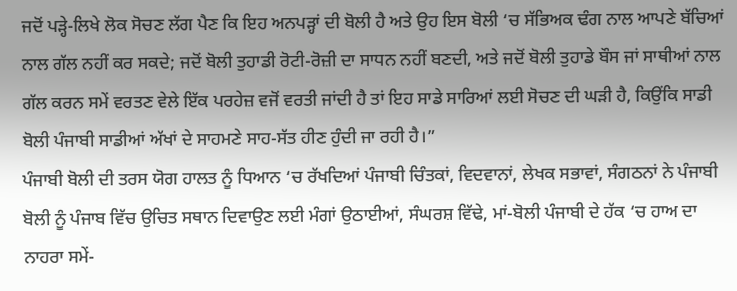ਜਦੋਂ ਪੜ੍ਹੇ-ਲਿਖੇ ਲੋਕ ਸੋਚਣ ਲੱਗ ਪੈਣ ਕਿ ਇਹ ਅਨਪੜ੍ਹਾਂ ਦੀ ਬੋਲੀ ਹੈ ਅਤੇ ਉਹ ਇਸ ਬੋਲੀ ‘ਚ ਸੱਭਿਅਕ ਢੰਗ ਨਾਲ ਆਪਣੇ ਬੱਚਿਆਂ ਨਾਲ ਗੱਲ ਨਹੀਂ ਕਰ ਸਕਦੇ; ਜਦੋਂ ਬੋਲੀ ਤੁਹਾਡੀ ਰੋਟੀ-ਰੋਜ਼ੀ ਦਾ ਸਾਧਨ ਨਹੀਂ ਬਣਦੀ, ਅਤੇ ਜਦੋਂ ਬੋਲੀ ਤੁਹਾਡੇ ਬੌਸ ਜਾਂ ਸਾਥੀਆਂ ਨਾਲ ਗੱਲ ਕਰਨ ਸਮੇਂ ਵਰਤਣ ਵੇਲੇ ਇੱਕ ਪਰਹੇਜ਼ ਵਜੋਂ ਵਰਤੀ ਜਾਂਦੀ ਹੈ ਤਾਂ ਇਹ ਸਾਡੇ ਸਾਰਿਆਂ ਲਈ ਸੋਚਣ ਦੀ ਘੜੀ ਹੈ, ਕਿਉਂਕਿ ਸਾਡੀ ਬੋਲੀ ਪੰਜਾਬੀ ਸਾਡੀਆਂ ਅੱਖਾਂ ਦੇ ਸਾਹਮਣੇ ਸਾਹ-ਸੱਤ ਹੀਣ ਹੁੰਦੀ ਜਾ ਰਹੀ ਹੈ।”
ਪੰਜਾਬੀ ਬੋਲੀ ਦੀ ਤਰਸ ਯੋਗ ਹਾਲਤ ਨੂੰ ਧਿਆਨ ‘ਚ ਰੱਖਦਿਆਂ ਪੰਜਾਬੀ ਚਿੰਤਕਾਂ, ਵਿਦਵਾਨਾਂ, ਲੇਖਕ ਸਭਾਵਾਂ, ਸੰਗਠਨਾਂ ਨੇ ਪੰਜਾਬੀ ਬੋਲੀ ਨੂੰ ਪੰਜਾਬ ਵਿੱਚ ਉਚਿਤ ਸਥਾਨ ਦਿਵਾਉਣ ਲਈ ਮੰਗਾਂ ਉਠਾਈਆਂ, ਸੰਘਰਸ਼ ਵਿੱਢੇ, ਮਾਂ-ਬੋਲੀ ਪੰਜਾਬੀ ਦੇ ਹੱਕ ‘ਚ ਹਾਅ ਦਾ ਨਾਹਰਾ ਸਮੇਂ-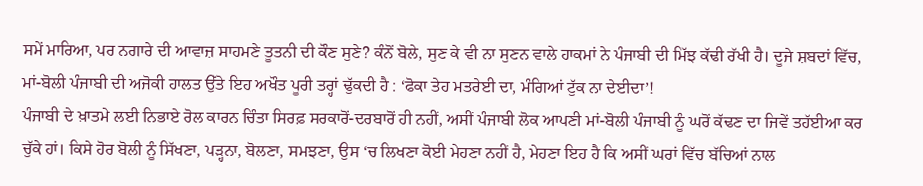ਸਮੇਂ ਮਾਰਿਆ, ਪਰ ਨਗਾਰੇ ਦੀ ਆਵਾਜ਼ ਸਾਹਮਣੇ ਤੂਤਨੀ ਦੀ ਕੌਣ ਸੁਣੇ? ਕੰਨੋਂ ਬੋਲੇ, ਸੁਣ ਕੇ ਵੀ ਨਾ ਸੁਣਨ ਵਾਲੇ ਹਾਕਮਾਂ ਨੇ ਪੰਜਾਬੀ ਦੀ ਮਿੱਝ ਕੱਢੀ ਰੱਖੀ ਹੈ। ਦੂਜੇ ਸ਼ਬਦਾਂ ਵਿੱਚ, ਮਾਂ-ਬੋਲੀ ਪੰਜਾਬੀ ਦੀ ਅਜੋਕੀ ਹਾਲਤ ਉੱਤੇ ਇਹ ਅਖੌਤ ਪੂਰੀ ਤਰ੍ਹਾਂ ਢੁੱਕਦੀ ਹੈ : ‘ਫੋਕਾ ਤੇਹ ਮਤਰੇਈ ਦਾ, ਮੰਗਿਆਂ ਟੁੱਕ ਨਾ ਦੇਈਦਾ’!
ਪੰਜਾਬੀ ਦੇ ਖ਼ਾਤਮੇ ਲਈ ਨਿਭਾਏ ਰੋਲ ਕਾਰਨ ਚਿੰਤਾ ਸਿਰਫ਼ ਸਰਕਾਰੋਂ-ਦਰਬਾਰੋਂ ਹੀ ਨਹੀਂ, ਅਸੀਂ ਪੰਜਾਬੀ ਲੋਕ ਆਪਣੀ ਮਾਂ-ਬੋਲੀ ਪੰਜਾਬੀ ਨੂੰ ਘਰੋਂ ਕੱਢਣ ਦਾ ਜਿਵੇਂ ਤਹੱਈਆ ਕਰ ਚੁੱਕੇ ਹਾਂ। ਕਿਸੇ ਹੋਰ ਬੋਲੀ ਨੂੰ ਸਿੱਖਣਾ, ਪੜ੍ਹਨਾ, ਬੋਲਣਾ, ਸਮਝਣਾ, ਉਸ ‘ਚ ਲਿਖਣਾ ਕੋਈ ਮੇਹਣਾ ਨਹੀਂ ਹੈ, ਮੇਹਣਾ ਇਹ ਹੈ ਕਿ ਅਸੀਂ ਘਰਾਂ ਵਿੱਚ ਬੱਚਿਆਂ ਨਾਲ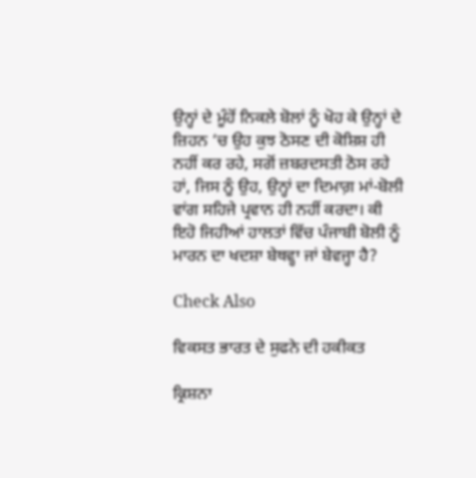ਉਨ੍ਹਾਂ ਦੇ ਮੂੰਹੋਂ ਨਿਕਲੇ ਬੋਲਾਂ ਨੂੰ ਖੋਹ ਕੇ ਉਨ੍ਹਾਂ ਦੇ ਜ਼ਿਹਨ ‘ਚ ਉਹ ਕੁਝ ਠੋਸਣ ਦੀ ਕੋਸ਼ਿਸ਼ ਹੀ ਨਹੀਂ ਕਰ ਰਹੇ, ਸਗੋਂ ਜ਼ਬਰਦਸਤੀ ਠੋਸ ਰਹੇ ਹਾਂ, ਜਿਸ ਨੂੰ ਉਹ, ਉਨ੍ਹਾਂ ਦਾ ਦਿਮਾਗ਼ ਮਾਂ-ਬੋਲੀ ਵਾਂਗ ਸਹਿਜੇ ਪ੍ਰਵਾਨ ਹੀ ਨਹੀਂ ਕਰਦਾ। ਕੀ ਇਹੋ ਜਿਹੀਆਂ ਹਾਲਤਾਂ ਵਿੱਚ ਪੰਜਾਬੀ ਬੋਲੀ ਨੂੰ ਮਾਰਨ ਦਾ ਖਦਸ਼ਾ ਬੇਥਵ੍ਹਾ ਜਾਂ ਬੇਵਜ੍ਹਾ ਹੈ?

Check Also

ਵਿਕਸਤ ਭਾਰਤ ਦੇ ਸੁਫਨੇ ਦੀ ਹਕੀਕਤ

ਕ੍ਰਿਸ਼ਨਾ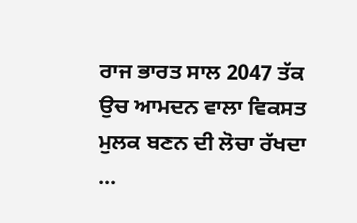ਰਾਜ ਭਾਰਤ ਸਾਲ 2047 ਤੱਕ ਉਚ ਆਮਦਨ ਵਾਲਾ ਵਿਕਸਤ ਮੁਲਕ ਬਣਨ ਦੀ ਲੋਚਾ ਰੱਖਦਾ …